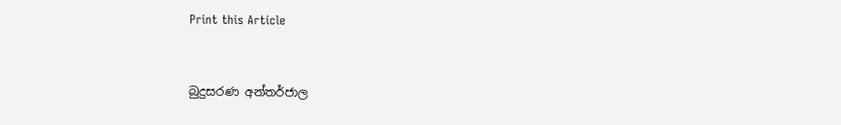Print this Article


බුදුසරණ අන්තර්ජාල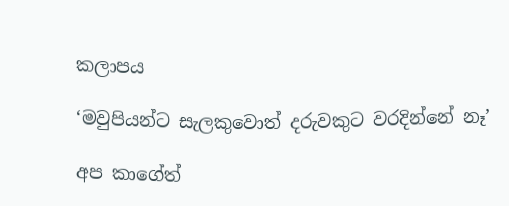කලාපය

‘මවුපියන්ට සැලකුවොත් දරුවකුට වරදින්නේ නෑ’

අප කාගේත්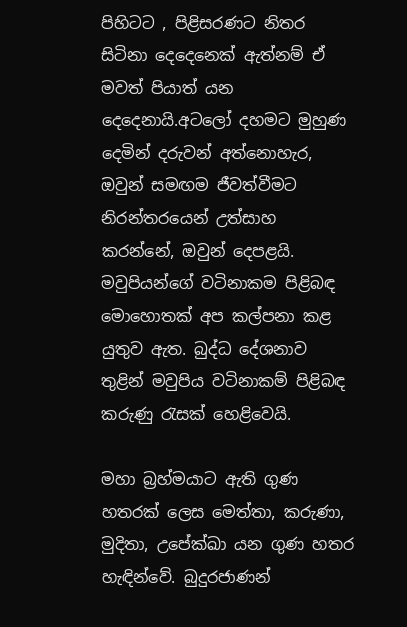පිහිටට , පිළිසරණට නිතර සිටිනා දෙදෙනෙක් ඇත්නම් ඒ මවත් පියාත් යන දෙදෙනායි.අටලෝ දහමට මුහුණ දෙමින් දරුවන් අත්නොහැර, ඔවුන් සමඟම ජීවත්වීමට නිරන්තරයෙන් උත්සාහ කරන්නේ, ඔවුන් දෙපළයි. මවුපියන්ගේ වටිනාකම පිළිබඳ මොහොතක් අප කල්පනා කළ යුතුව ඇත. බුද්ධ දේශනාව තුළින් මවුපිය වටිනාකම් පිළිබඳ කරුණු රැසක් හෙළිවෙයි.

මහා බ්‍රහ්මයාට ඇති ගුණ හතරක් ලෙස මෙත්තා, කරුණා, මුදිතා, උපේක්ඛා යන ගුණ හතර හැඳින්වේ. බුදුරජාණන්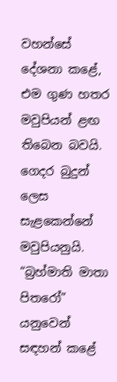වහන්සේ දේශනා කළේ, එම ගුණ හතර මවුපියන් ළඟ තිබෙන බවයි. ගෙදර බුදුන් ලෙස සැළකෙන්නේ මවුපියනුයි. “බ්‍රහ්මාති මාතා පිතරෝ” යනුවෙන් සඳහන් කළේ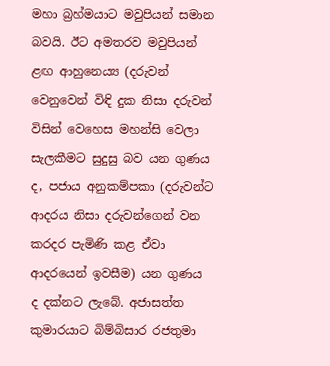මහා බ්‍රහ්මයාට මවුපියන් සමාන බවයි. ඊට අමතරව මවුපියන් ළඟ ආහුනෙය්‍ය (දරුවන් වෙනුවෙන් විඳි දුක නිසා දරුවන් විසින් වෙහෙස මහන්සි වෙලා සැලකීමට සුදුසු බව යන ගුණය ද, පජාය අනුකම්පකා (දරුවන්ට ආදරය නිසා දරුවන්ගෙන් වන කරදර පැමිණි කළ ඒවා ආදරයෙන් ඉවසීම) යන ගුණය ද දක්නට ලැබේ. අජාසත්ත කුමාරයාට බිම්බිසාර රජතුමා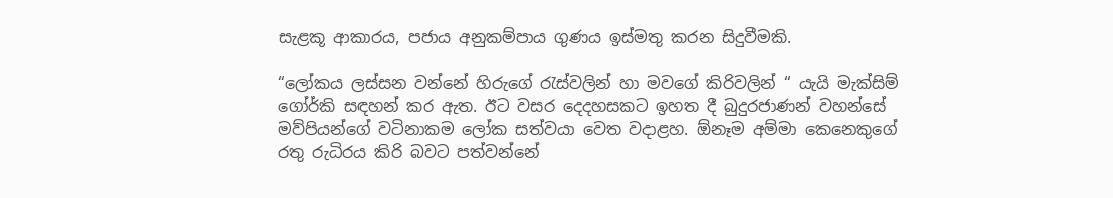සැළකූ ආකාරය, පජාය අනුකම්පාය ගුණය ඉස්මතු කරන සිදුවීමකි.

“ලෝකය ලස්සන වන්නේ හිරුගේ රැස්වලින් හා මවගේ කිරිවලින් “ යැයි මැක්සිම් ගෝර්කි සඳහන් කර ඇත. ඊට වසර දෙදහසකට ඉහත දී බුදුරජාණන් වහන්සේ මව්පියන්ගේ වටිනාකම ලෝක සත්වයා වෙත වදාළහ. ඕනෑම අම්මා කෙනෙකුගේ රතු රුධිරය කිරි බවට පත්වන්නේ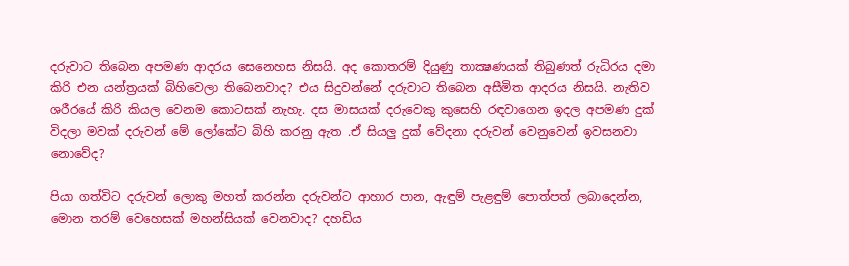දරුවාට තිබෙන අපමණ ආදරය සෙනෙහස නිසයි. අද කොතරම් දියුණු තාක්‍ෂණයක් තිබුණත් රුධිරය දමා කිරි එන යන්ත්‍රයක් බිහිවෙලා තිබෙනවාද? එය සිදුවන්නේ දරුවාට තිබෙන අසීමිත ආදරය නිසයි. නැතිව ශරීරයේ කිරි කියල වෙනම කොටසක් නැහැ. දස මාසයක් දරුවෙකු කුසෙහි රඳවාගෙන ඉදල අපමණ දුක් විදලා මවක් දරුවන් මේ ලෝකේට බිහි කරනු ඇත .ඒ සියලු දුක් වේදනා දරුවන් වෙනුවෙන් ඉවසනවා නොවේද?

පියා ගත්විට දරුවන් ලොකු මහත් කරන්න දරුවන්ට ආහාර පාන, ඇඳුම් පැළඳුම් පොත්පත් ලබාදෙන්න, මොන තරම් වෙහෙසක් මහන්සියක් වෙනවාද? දහඩිය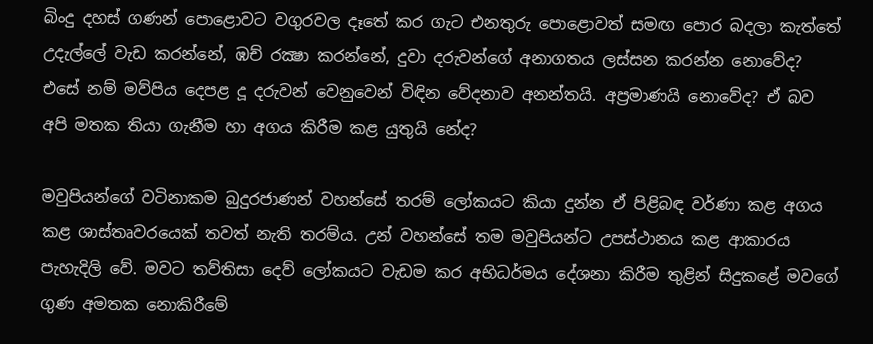බිංදු දහස් ගණන් පොළොවට වගුරවල දෑතේ කර ගැට එනතුරු පොළොවත් සමඟ පොර බදලා කැත්තේ උදැල්ලේ වැඩ කරන්නේ, ඹච් රක්‍ෂා කරන්නේ, දුවා දරුවන්ගේ අනාගතය ලස්සන කරන්න නොවේද? එසේ නම් මව්පිය දෙපළ දූ දරුවන් වෙනුවෙන් විඳින වේදනාව අනන්තයි. අප්‍රමාණයි නොවේද? ඒ බව අපි මතක තියා ගැනීම හා අගය කිරීම කළ යුතුයි නේද?

මවුපියන්ගේ වටිනාකම බුදුරජාණන් වහන්සේ තරම් ලෝකයට කියා දුන්න ඒ පිළිබඳ වර්ණා කළ අගය කළ ශාස්තෘවරයෙක් තවත් නැති තරම්ය. උන් වහන්සේ තම මවුපියන්ට උපස්ථානය කළ ආකාරය පැහැදිලි වේ. මවට තව්තිසා දෙව් ලෝකයට වැඩම කර අභිධර්මය දේශනා කිරීම තුළින් සිදුකළේ මවගේ ගුණ අමතක නොකිරීමේ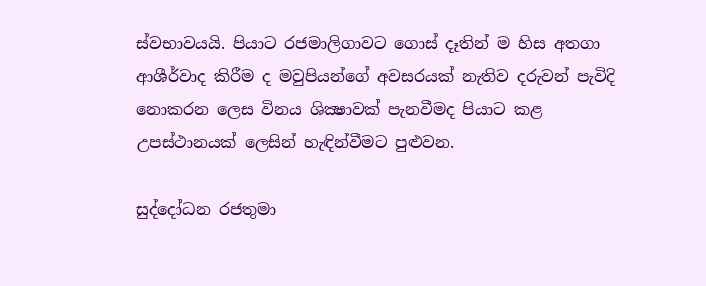ස්වභාවයයි. පියාට රජමාලිගාවට ගොස් දෑතින් ම හිස අතගා ආශීර්වාද කිරීම ද මවුපියන්ගේ අවසරයක් නැතිව දරුවන් පැවිදි නොකරන ලෙස විනය ශික්‍ෂාවක් පැනවීමද පියාට කළ උපස්ථානයක් ලෙසින් හැඳින්වීමට පුළුවන.

සුද්දෝධන රජතුමා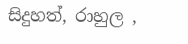සිදුහත්, රාහුල ,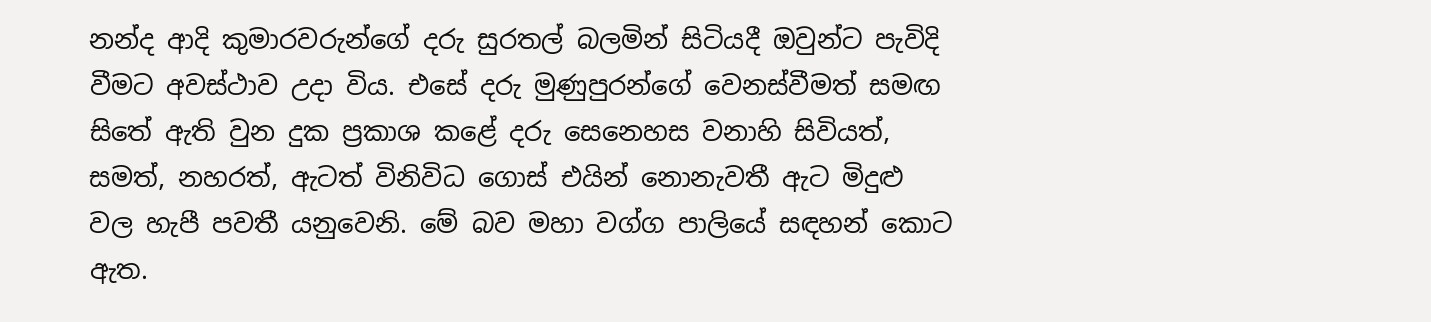නන්ද ආදි කුමාරවරුන්ගේ දරු සුරතල් බලමින් සිටියදී ඔවුන්ට පැවිදි වීමට අවස්ථාව උදා විය. එසේ දරු මුණුපුරන්ගේ වෙනස්වීමත් සමඟ සිතේ ඇති වුන දුක ප්‍රකාශ කළේ දරු සෙනෙහස වනාහි සිවියත්, සමත්, නහරත්, ඇටත් විනිවිධ ගොස් එයින් නොනැවතී ඇට මිදුළු වල හැපී පවතී යනුවෙනි. මේ බව මහා වග්ග පාලියේ සඳහන් කොට ඇත.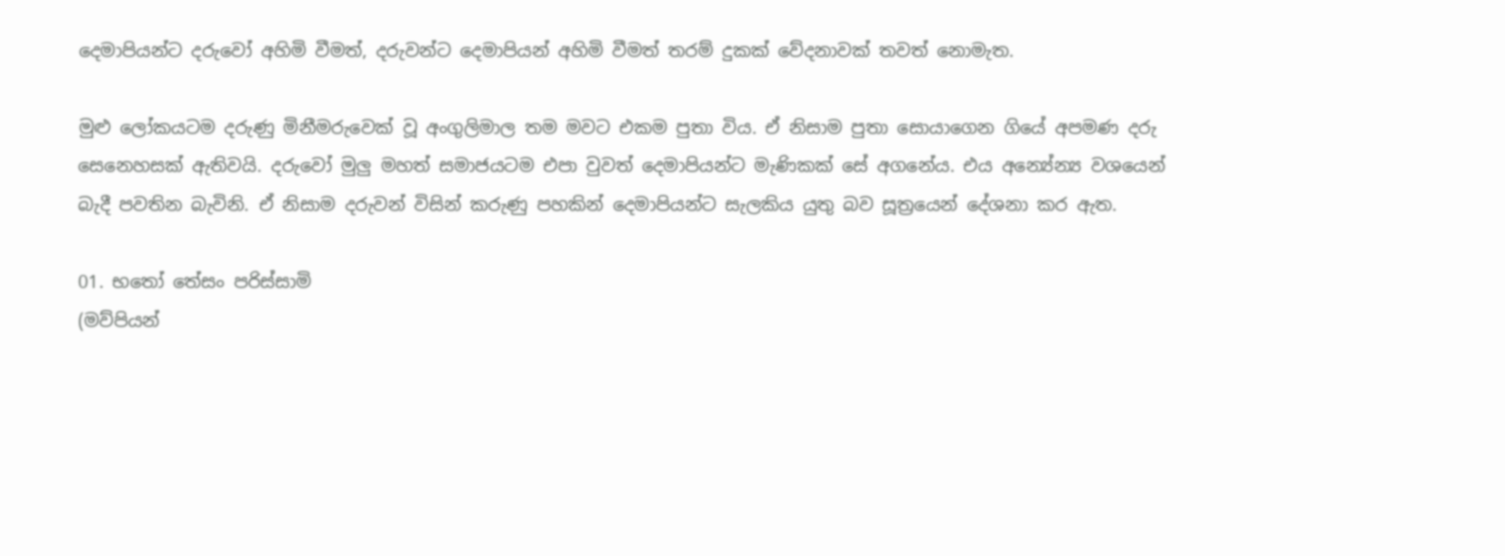දෙමාපියන්ට දරුවෝ අහිමි වීමත්, දරුවන්ට දෙමාපියන් අහිමි වීමත් තරම් දුකක් වේදනාවක් තවත් නොමැත.

මුළු ලෝකයටම දරුණු මිනීමරුවෙක් වූ අංගුලිමාල තම මවට එකම පුතා විය. ඒ නිසාම පුතා සොයාගෙන ගියේ අපමණ දරු සෙනෙහසක් ඇතිවයි. දරුවෝ මුලු මහත් සමාජයටම එපා වුවත් දෙමාපියන්ට මැණිකක් සේ අගනේය. එය අන්‍යේන්‍ය වශයෙන් බැදී පවතින බැවිනි. ඒ නිසාම දරුවන් විසින් කරුණු පහකින් දෙමාපියන්ට සැලකිය යුතු බව සූත්‍රයෙන් දේශනා කර ඇත.

01. භතෝ තේසං පරිස්සාමි
(මව්පියන්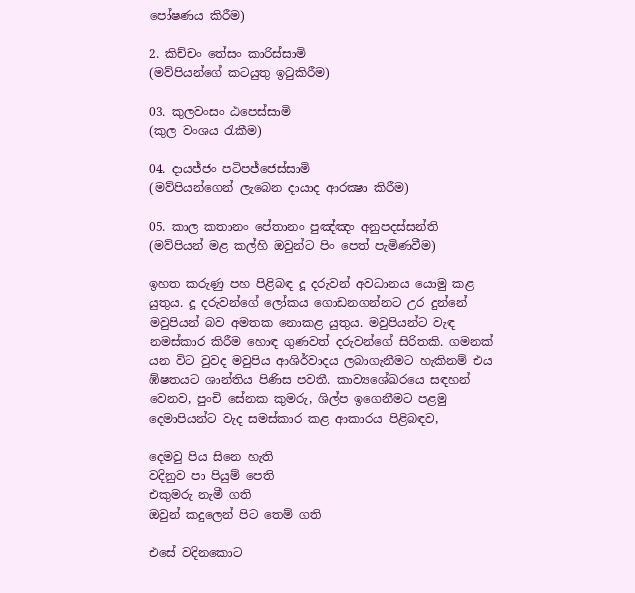පෝෂණය කිරීම)

2. කිච්චං තේසං කාරිස්සාමි
(මව්පියන්ගේ කටයුතු ඉටුකිරීම)

03. කුලවංසං ඨපෙස්සාමි
(කුල වංශය රැකීම)

04. දායජ්ජං පටිපජ්ජෙස්සාමි
(මව්පියන්ගෙන් ලැබෙන දායාද ආරක්‍ෂා කිරීම)

05. කාල කතානං පේතානං පුඤ්ඤං අනුපදස්සන්ති
(මව්පියන් මළ කල්හි ඔවුන්ට පිං පෙත් පැමිණවීම)

ඉහත කරුණු පහ පිළිබඳ දූ දරුවන් අවධානය යොමු කළ යුතුය. දූ දරුවන්ගේ ලෝකය ගොඩනගන්නට උර දුන්නේ මවුපියන් බව අමතක නොකළ යුතුය. මවුපියන්ට වැඳ නමස්කාර කිරීම හොඳ ගුණවත් දරුවන්ගේ සිරිතකි. ගමනක් යන විට වුවද මවුපිය ආශිර්වාදය ලබාගැනීමට හැකිනම් එය ඹ්ෂතයට ශාන්තිය පිණිස පවතී. කාව්‍යශේඛරයෙ සඳහන් වෙනව, පුංචි සේනක කුමරු, ශිල්ප ඉගෙනීමට පළමු දෙමාපියන්ට වැද සමස්කාර කළ ආකාරය පිළිබඳව,

දෙමවු පිය සිනෙ හැති
වදිනුව පා පියුම් පෙති
එකුමරු නැමී ගති
ඔවුන් කදුලෙන් පිට තෙම් ගති

එසේ වදිනකොට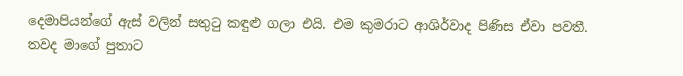දෙමාපියන්ගේ ඇස් වලින් සතුටු කඳුළු ගලා එයි. එම කුමරාට ආශිර්වාද පිණිස ඒවා පවතී. තවද මාගේ පුතාට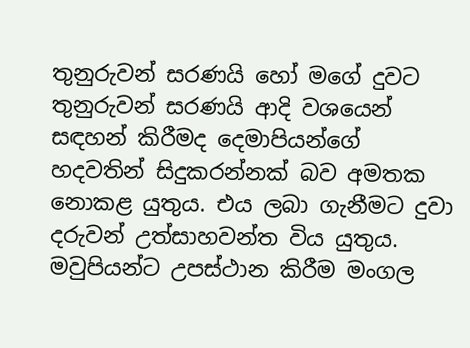තුනුරුවන් සරණයි හෝ මගේ දුවට තුනුරුවන් සරණයි ආදි වශයෙන් සඳහන් කිරීමද දෙමාපියන්ගේ හදවතින් සිදුකරන්නක් බව අමතක නොකළ යුතුය. එය ලබා ගැනීමට දුවා දරුවන් උත්සාහවන්ත විය යුතුය. මවුපියන්ට උපස්ථාන කිරීම මංගල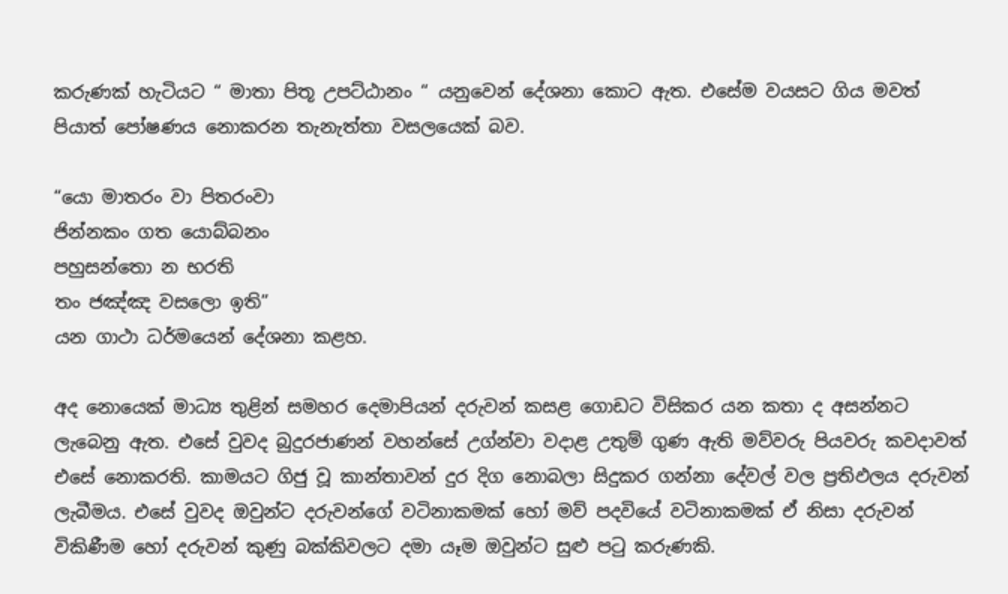කරුණක් හැටියට “ මාතා පිතූ උපට්ඨානං “ යනුවෙන් දේශනා කොට ඇත. එසේම වයසට ගිය මවත් පියාත් පෝෂණය නොකරන තැනැත්තා වසලයෙක් බව.

“යො මාතරං වා පිතරංවා
ජින්නකං ගත යොබ්බනං
පහුසන්තො න භරති
තං ජඤ්ඤ වසලො ඉති”
යන ගාථා ධර්මයෙන් දේශනා කළහ.

අද නොයෙක් මාධ්‍ය තුළින් සමහර දෙමාපියන් දරුවන් කසළ ගොඩට විසිකර යන කතා ද අසන්නට ලැබෙනු ඇත. එසේ වුවද බුදුරජාණන් වහන්සේ උග්න්වා වදාළ උතුම් ගුණ ඇති මව්වරු පියවරු කවදාවත් එසේ නොකරති. කාමයට ගිජු වූ කාන්තාවන් දුර දිග නොබලා සිදුකර ගන්නා දේවල් වල ප්‍රතිඵලය දරුවන් ලැබීමය. එසේ වුවද ඔවුන්ට දරුවන්ගේ වටිනාකමක් හෝ මව් පදවියේ වටිනාකමක් ඒ නිසා දරුවන් විකිණීම හෝ දරුවන් කුණු බක්කිවලට දමා යෑම ඔවුන්ට සුළු පටු කරුණකි.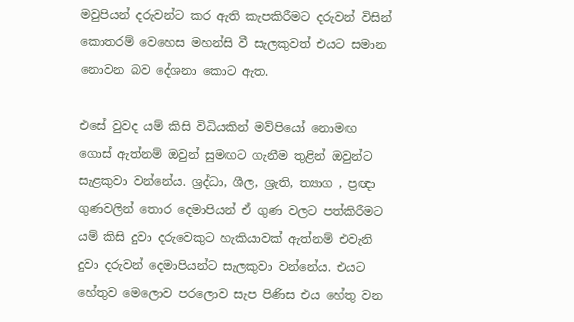මවුපියන් දරුවන්ට කර ඇති කැපකිරීමට දරුවන් විසින් කොතරම් වෙහෙස මහන්සි වී සැලකුවත් එයට සමාන නොවන බව දේශනා කොට ඇත.

එසේ වුවද යම් කිසි විධියකින් මව්පියෝ නොමඟ ගොස් ඇත්නම් ඔවුන් සුමඟට ගැනීම තුළින් ඔවුන්ට සැළකුවා වන්නේය. ශ්‍රද්ධා, ශීල, ශ්‍රැති, ත්‍යාග , ප්‍රඥා ගුණවලින් තොර දෙමාපියන් ඒ ගුණ වලට පත්කිරීමට යම් කිසි දුවා දරුවෙකුට හැකියාවක් ඇත්නම් එවැනි දුවා දරුවන් දෙමාපියන්ට සැලකුවා වන්නේය. එයට හේතුව මෙලොව පරලොව සැප පිණිස එය හේතු වන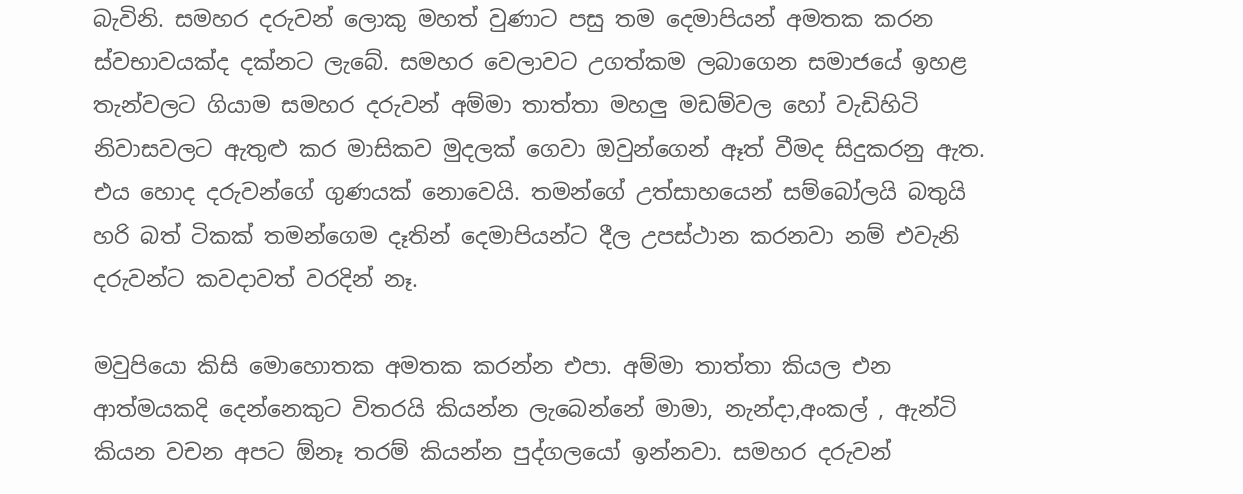බැවිනි. සමහර දරුවන් ලොකු මහත් වුණාට පසු තම දෙමාපියන් අමතක කරන ස්වභාවයක්ද දක්නට ලැබේ. සමහර වෙලාවට උගත්කම ලබාගෙන සමාජයේ ඉහළ තැන්වලට ගියාම සමහර දරුවන් අම්මා තාත්තා මහලු මඩම්වල හෝ වැඩිහිටි නිවාසවලට ඇතුළු කර මාසිකව මුදලක් ගෙවා ඔවුන්ගෙන් ඈත් වීමද සිදුකරනු ඇත. එය හොද දරුවන්ගේ ගුණයක් නොවෙයි. තමන්ගේ උත්සාහයෙන් සම්බෝලයි බතුයි හරි බත් ටිකක් තමන්ගෙම දෑතින් දෙමාපියන්ට දීල උපස්ථාන කරනවා නම් එවැනි දරුවන්ට කවදාවත් වරදින් නෑ.

මවුපියො කිසි මොහොතක අමතක කරන්න එපා. අම්මා තාත්තා කියල එන ආත්මයකදි දෙන්නෙකුට විතරයි කියන්න ලැබෙන්නේ මාමා, නැන්දා,අංකල් , ඇන්ටි කියන වචන අපට ඕනෑ තරම් කියන්න පුද්ගලයෝ ඉන්නවා. සමහර දරුවන්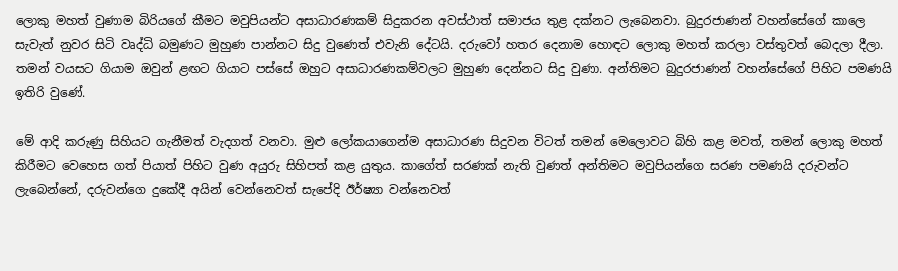ලොකු මහත් වුණාම බිරියගේ කීමට මවුපියන්ට අසාධාරණකම් සිදුකරන අවස්ථාත් සමාජය තුළ දක්නට ලැබෙනවා. බුදුරජාණන් වහන්සේගේ කාලෙ සැවැත් නුවර සිටි වෘද්ධි බමුණට මුහුණ පාන්නට සිදු වුණෙත් එවැනි දේටයි. දරුවෝ හතර දෙනාම හොඳට ලොකු මහත් කරලා වස්තුවත් බෙදලා දීලා. තමන් වයසට ගියාම ඔවුන් ළඟට ගියාට පස්සේ ඔහුට අසාධාරණකම්වලට මුහුණ දෙන්නට සිදු වුණා. අන්තිමට බුදුරජාණන් වහන්සේගේ පිහිට පමණයි ඉතිරි වුණේ.

මේ ආදි කරුණු සිහියට ගැනීමත් වැදගත් වනවා. මුළු ලෝකයාගෙන්ම අසාධාරණ සිදුවන විටත් තමන් මෙලොවට බිහි කළ මවත්, තමන් ලොකු මහත් කිරීමට වෙහෙස ගත් පියාත් පිහිට වුණ අයුරු සිහිපත් කළ යුතුය. කාගේත් සරණක් නැති වුණත් අන්තිමට මවුපියන්ගෙ සරණ පමණයි දරුවන්ට ලැබෙන්නේ, දරුවන්ගෙ දුකේදී අයින් වෙන්නෙවත් සැපේදි ඊර්ෂ්‍යා වන්නෙවත්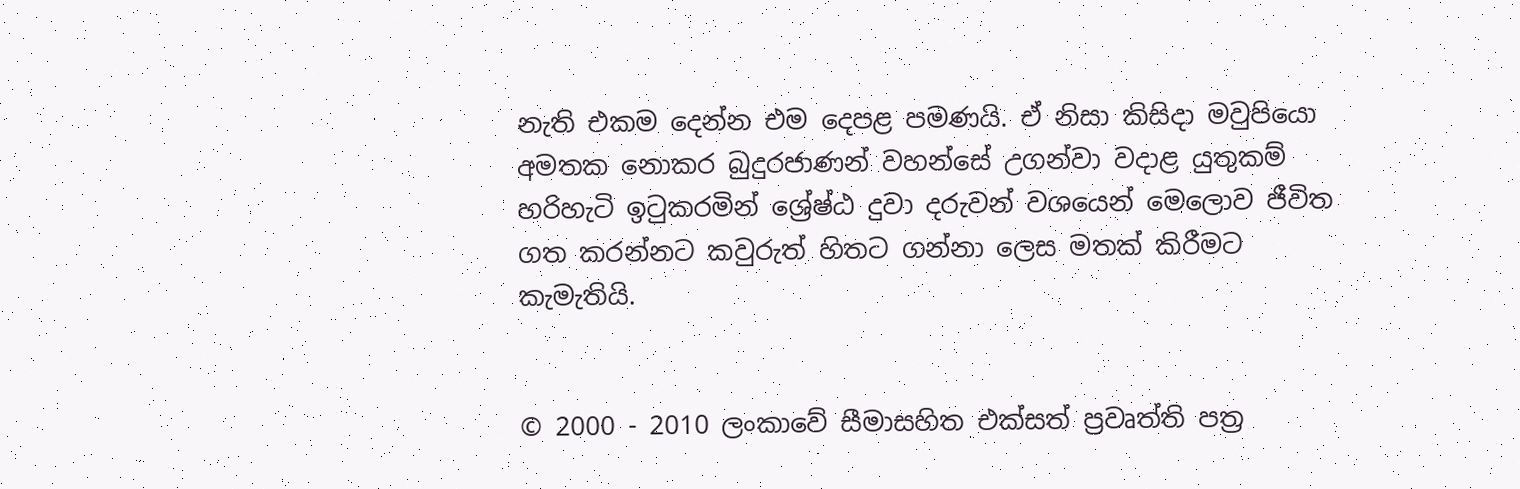නැති එකම දෙන්න එම දෙපළ පමණයි. ඒ නිසා කිසිදා මවුපියො අමතක නොකර බුදුරජාණන් වහන්සේ උගන්වා වදාළ යුතුකම් හරිහැටි ඉටුකරමින් ශ්‍රේෂ්ඨ දුවා දරුවන් වශයෙන් මෙලොව ජීවිත ගත කරන්නට කවුරුත් හිතට ගන්නා ලෙස මතක් කිරීමට කැමැතියි.


© 2000 - 2010 ලංකාවේ සීමාසහිත එක්සත් ප්‍රවෘත්ති පත්‍ර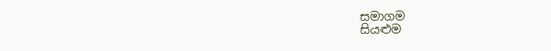සමාගම
සියළුම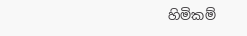හිමිකම්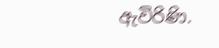ඇවිරිණි.